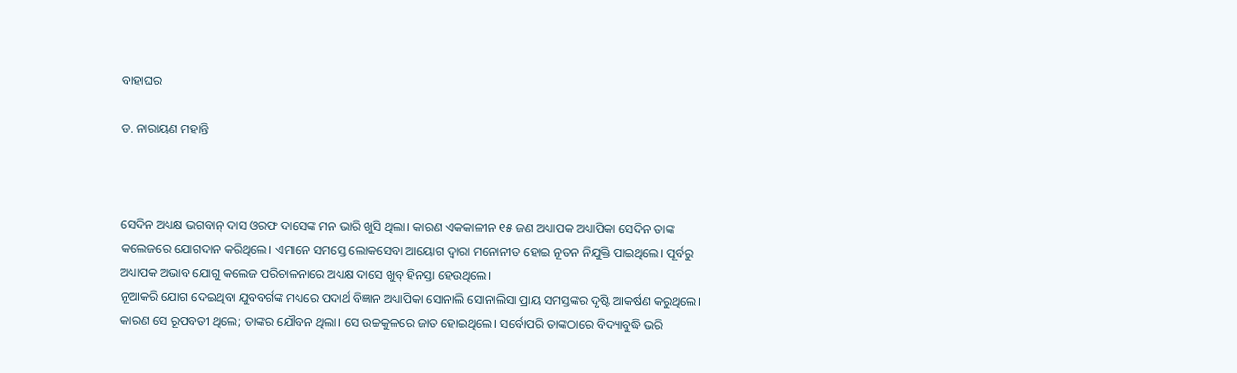ବାହାଘର

ଡ. ନାରାୟଣ ମହାନ୍ତି



ସେଦିନ ଅଧ୍ୟକ୍ଷ ଭଗବାନ୍‌ ଦାସ ଓରଫ ଦାସେଙ୍କ ମନ ଭାରି ଖୁସି ଥିଲା। କାରଣ ଏକକାଳୀନ ୧୫ ଜଣ ଅଧ୍ୟାପକ ଅଧ୍ୟାପିକା ସେଦିନ ତାଙ୍କ କଲେଜରେ ଯୋଗଦାନ କରିଥିଲେ। ଏମାନେ ସମସ୍ତେ ଲୋକସେବା ଆୟୋଗ ଦ୍ୱାରା ମନୋନୀତ ହୋଇ ନୂତନ ନିଯୁକ୍ତି ପାଇଥିଲେ। ପୂର୍ବରୁ ଅଧ୍ୟାପକ ଅଭାବ ଯୋଗୁ କଲେଜ ପରିଚାଳନାରେ ଅଧ୍ୟକ୍ଷ ଦାସେ ଖୁବ୍‌ ହିନସ୍ତା ହେଉଥିଲେ।
ନୂଆକରି ଯୋଗ ଦେଇଥିବା ଯୁବବର୍ଗଙ୍କ ମଧ୍ୟରେ ପଦାର୍ଥ ବିଜ୍ଞାନ ଅଧ୍ୟାପିକା ସୋନାଲି ସୋନାଲିସା ପ୍ରାୟ ସମସ୍ତଙ୍କର ଦୃଷ୍ଟି ଆକର୍ଷଣ କରୁଥିଲେ। କାରଣ ସେ ରୂପବତୀ ଥିଲେ; ତାଙ୍କର ଯୌବନ ଥିଲା। ସେ ଉଚ୍ଚକୁଳରେ ଜାତ ହୋଇଥିଲେ। ସର୍ବୋପରି ତାଙ୍କଠାରେ ବିଦ୍ୟାବୁଦ୍ଧି ଭରି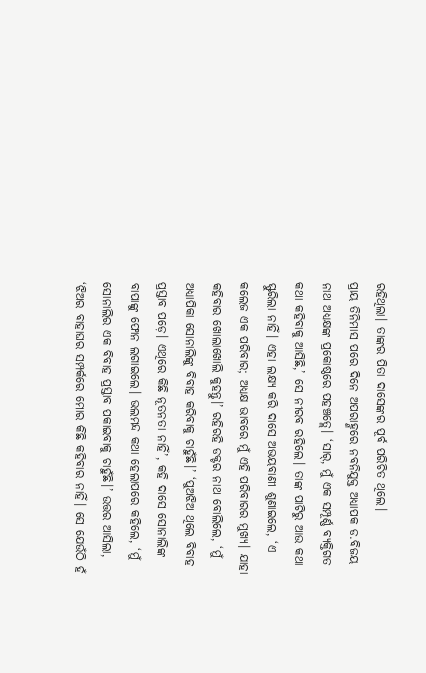ରହିଥିଲା। ତାଙ୍କର ପିତା ଦାସେଙ୍କର ପୂର୍ବ ପରିଚିତ ଥିଲେ।
ପ୍ରାୟ ତିନିମାସ ପରେ ଦିନେ ଅପରାହ୍ଣରେ ନବନିଯୁକ୍ତ ଅଧ୍ୟାପକ ଡ.ବିଜୟ ନାଥ ଅଧ୍ୟକ୍ଷଙ୍କ ପ୍ରକୋଷ୍ଠରେ ପହଞ୍ଚତ୍ଲେ। ‘ସାର୍‌, ମୁଁ ଏକ ସମ୍ପୂର୍ଣ୍ଣ ବ୍ୟକ୍ତିଗତ କଥା କହିବାକୁ ଆସିଛି,’ ସେ ନୀରବ ରହିଲେ। ତାଙ୍କ ପାଟିରୁ ଆଉ କଥା ସ୍ଫୁରିଲା ନାହିଁ। ଏହା ଲକ୍ଷ୍ୟ କରି ଦାସେ ଅଭୟବାଣୀ ଶୁଣାଇଲେ, ‘ଏ କଲେଜ ଏକ ପରିବାର; ଅଧ୍ୟକ୍ଷ ଭାବରେ ମୁଁ ଏହି ପରିବାରର ମୁଖ୍ୟ। ଯାହା କହିବାର ଖୋଲାଖୋଲି କୁହନ୍ତୁ।’ ରହିରହି ଡକ୍ଟର ନାଥ ବୋଲିଲେ, ‘ମୁଁ ଅଧ୍ୟାପିକା ସୋନାଲିଙ୍କୁ ବିବାହ କରିବାକୁ ଚାହୁଁଛି।’ ‘ପୁଅଝିଅ ଥିଲେ ବିବାହ ପ୍ରସ୍ତାବ ପଡ଼େ। ଏଥିରେ କିଛି ନୂତନତା ନାହିଁ’, କହି ଦାସେ ସୋନାଲିଙ୍କ ବାପାଙ୍କୁ ଫୋନ ଲଗାଇଲେ। ଭଲମନ୍ଦ କଥା ହେଲାପରେ କହିଲେ, ‘ମୁଁ ସୋନାଲିର ଏକ ବିବାହ ପ୍ରସ୍ତାବ ପକାଇବାକୁ ଚାହୁଁଛି।’ ଉତ୍ତର ଆସିଲା, ‘ଝିଅର ବାହାଘର ସମ୍ପର୍କରେ ମୋର କିଛି କହିବାର ନାହିଁ। ସେ ଯେଉଁଠି ହଁ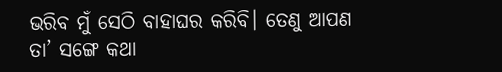ଭରିବ ମୁଁ ସେଠି ବାହାଘର କରିବି। ତେଣୁ ଆପଣ ତା’ ସଙ୍ଗେ କଥା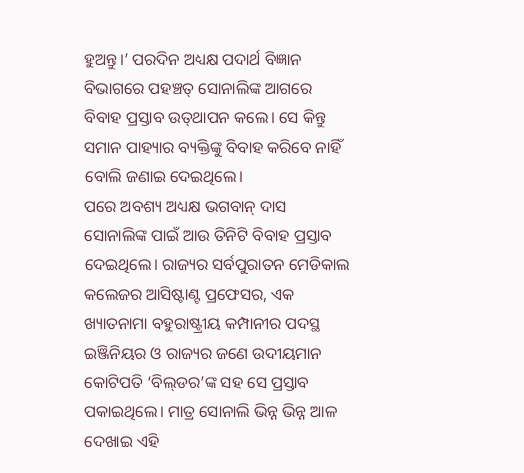ହୁଅନ୍ତୁ।’ ପରଦିନ ଅଧ୍ୟକ୍ଷ ପଦାର୍ଥ ବିଜ୍ଞାନ ବିଭାଗରେ ପହଞ୍ଚତ୍ ସୋନାଲିଙ୍କ ଆଗରେ ବିବାହ ପ୍ରସ୍ତାବ ଉତ୍‌ଥାପନ କଲେ। ସେ କିନ୍ତୁ ସମାନ ପାହ୍ୟାର ବ୍ୟକ୍ତିଙ୍କୁ ବିବାହ କରିବେ ନାହିଁ ବୋଲି ଜଣାଇ ଦେଇଥିଲେ।
ପରେ ଅବଶ୍ୟ ଅଧ୍ୟକ୍ଷ ଭଗବାନ୍‌ ଦାସ ସୋନାଲିଙ୍କ ପାଇଁ ଆଉ ତିନିଟି ବିବାହ ପ୍ରସ୍ତାବ ଦେଇଥିଲେ। ରାଜ୍ୟର ସର୍ବପୁରାତନ ମେଡିକାଲ କଲେଜର ଆସିଷ୍ଟାଣ୍ଟ ପ୍ରଫେସର, ଏକ ଖ୍ୟାତନାମା ବହୁରାଷ୍ଟ୍ରୀୟ କମ୍ପାନୀର ପଦସ୍ଥ ଇଞ୍ଜିନିୟର ଓ ରାଜ୍ୟର ଜଣେ ଉଦୀୟମାନ କୋଟିପତି ‘ବିଲ୍‌ଡର’ଙ୍କ ସହ ସେ ପ୍ରସ୍ତାବ ପକାଇଥିଲେ। ମାତ୍ର ସୋନାଲି ଭିନ୍ନ ଭିନ୍ନ ଆଳ ଦେଖାଇ ଏହି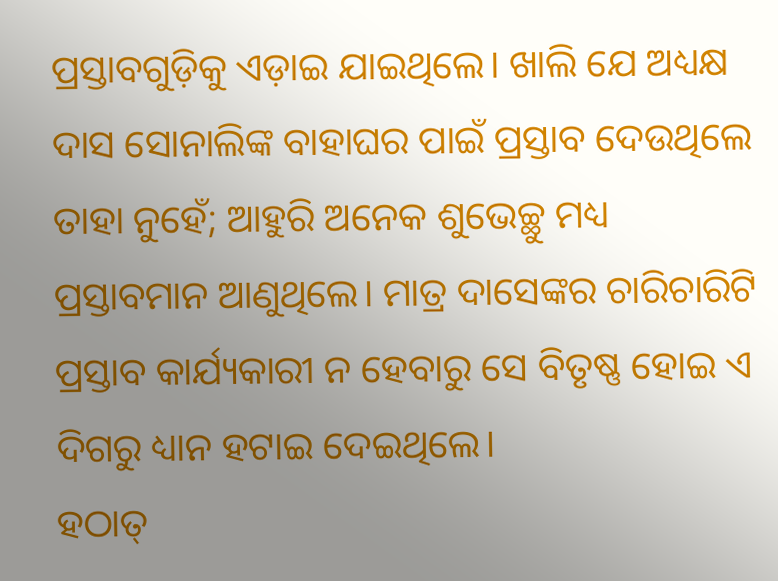ପ୍ରସ୍ତାବଗୁଡ଼ିକୁ ଏଡ଼ାଇ ଯାଇଥିଲେ। ଖାଲି ଯେ ଅଧ୍ୟକ୍ଷ ଦାସ ସୋନାଲିଙ୍କ ବାହାଘର ପାଇଁ ପ୍ରସ୍ତାବ ଦେଉଥିଲେ ତାହା ନୁହେଁ; ଆହୁରି ଅନେକ ଶୁଭେଚ୍ଛୁ ମଧ୍ୟ ପ୍ରସ୍ତାବମାନ ଆଣୁଥିଲେ। ମାତ୍ର ଦାସେଙ୍କର ଚାରିଚାରିଟି ପ୍ରସ୍ତାବ କାର୍ଯ୍ୟକାରୀ ନ ହେବାରୁ ସେ ବିତୃଷ୍ଣ ହୋଇ ଏ ଦିଗରୁ ଧ୍ୟାନ ହଟାଇ ଦେଇଥିଲେ।
ହଠାତ୍‌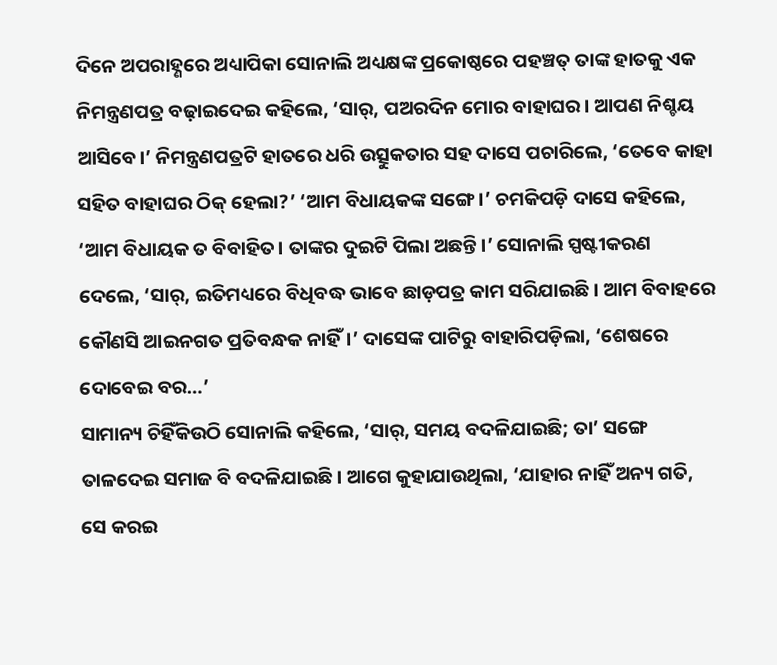ଦିନେ ଅପରାହ୍ଣରେ ଅଧ୍ୟାପିକା ସୋନାଲି ଅଧ୍ୟକ୍ଷଙ୍କ ପ୍ରକୋଷ୍ଠରେ ପହଞ୍ଚତ୍ ତାଙ୍କ ହାତକୁ ଏକ ନିମନ୍ତ୍ରଣପତ୍ର ବଢ଼ାଇଦେଇ କହିଲେ, ‘ସାର୍‌, ପଅରଦିନ ମୋର ବାହାଘର। ଆପଣ ନିଶ୍ଚୟ ଆସିବେ।’ ନିମନ୍ତ୍ରଣପତ୍ରଟି ହାତରେ ଧରି ଉତ୍ସୁକତାର ସହ ଦାସେ ପଚାରିଲେ, ‘ତେବେ କାହା ସହିତ ବାହାଘର ଠିକ୍‌ ହେଲା?’ ‘ଆମ ବିଧାୟକଙ୍କ ସଙ୍ଗେ।’ ଚମକିପଡ଼ି ଦାସେ କହିଲେ, ‘ଆମ ବିଧାୟକ ତ ବିବାହିତ। ତାଙ୍କର ଦୁଇଟି ପିଲା ଅଛନ୍ତି।’ ସୋନାଲି ସ୍ପଷ୍ଟୀକରଣ ଦେଲେ, ‘ସାର୍‌, ଇତିମଧ୍ୟରେ ବିଧିବଦ୍ଧ ଭାବେ ଛାଡ଼ପତ୍ର କାମ ସରିଯାଇଛି। ଆମ ବିବାହରେ କୌଣସି ଆଇନଗତ ପ୍ରତିବନ୍ଧକ ନାହିଁ।’ ଦାସେଙ୍କ ପାଟିରୁ ବାହାରିପଡ଼ିଲା, ‘ଶେଷରେ ଦୋବେଇ ବର…’
ସାମାନ୍ୟ ଚିହିଁକିଉଠି ସୋନାଲି କହିଲେ, ‘ସାର୍‌, ସମୟ ବଦଳିଯାଇଛି; ତା’ ସଙ୍ଗେ ତାଳଦେଇ ସମାଜ ବି ବଦଳିଯାଇଛି। ଆଗେ କୁହାଯାଉଥିଲା, ‘ଯାହାର ନାହିଁ ଅନ୍ୟ ଗତି, ସେ କରଇ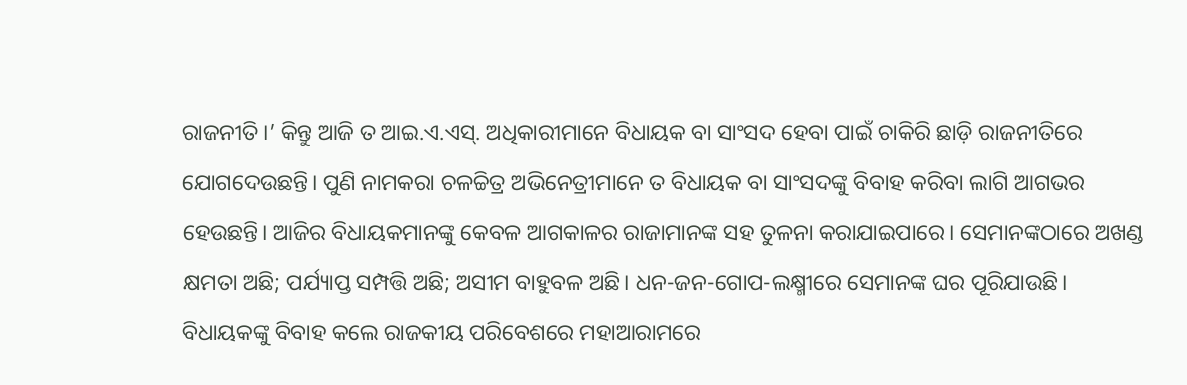ରାଜନୀତି।’ କିନ୍ତୁ ଆଜି ତ ଆଇ.ଏ.ଏସ୍‌. ଅଧିକାରୀମାନେ ବିଧାୟକ ବା ସାଂସଦ ହେବା ପାଇଁ ଚାକିରି ଛାଡ଼ି ରାଜନୀତିରେ ଯୋଗଦେଉଛନ୍ତି। ପୁଣି ନାମକରା ଚଳଚ୍ଚିତ୍ର ଅଭିନେତ୍ରୀମାନେ ତ ବିଧାୟକ ବା ସାଂସଦଙ୍କୁ ବିବାହ କରିବା ଲାଗି ଆଗଭର ହେଉଛନ୍ତି। ଆଜିର ବିଧାୟକମାନଙ୍କୁ କେବଳ ଆଗକାଳର ରାଜାମାନଙ୍କ ସହ ତୁଳନା କରାଯାଇପାରେ। ସେମାନଙ୍କଠାରେ ଅଖଣ୍ଡ କ୍ଷମତା ଅଛି; ପର୍ଯ୍ୟାପ୍ତ ସମ୍ପତ୍ତି ଅଛି; ଅସୀମ ବାହୁବଳ ଅଛି। ଧନ-ଜନ-ଗୋପ-ଲକ୍ଷ୍ମୀରେ ସେମାନଙ୍କ ଘର ପୂରିଯାଉଛି। ବିଧାୟକଙ୍କୁ ବିବାହ କଲେ ରାଜକୀୟ ପରିବେଶରେ ମହାଆରାମରେ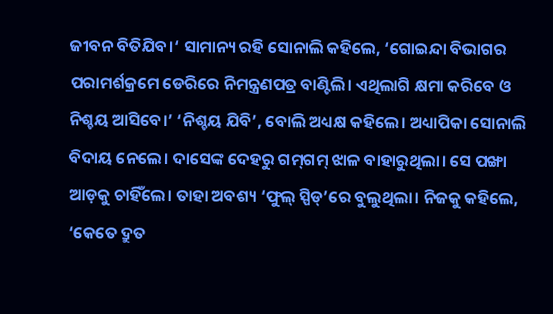ଜୀବନ ବିତିଯିବ।‘ ସାମାନ୍ୟ ରହି ସୋନାଲି କହିଲେ, ‘ଗୋଇନ୍ଦା ବିଭାଗର ପରାମର୍ଶକ୍ରମେ ଡେରିରେ ନିମନ୍ତ୍ରଣପତ୍ର ବାଣ୍ଟିଲି। ଏଥିଲାଗି କ୍ଷମା କରିବେ ଓ ନିଶ୍ଚୟ ଆସିବେ।’ ‘ନିଶ୍ଚୟ ଯିବି’, ବୋଲି ଅଧ୍ୟକ୍ଷ କହିଲେ। ଅଧ୍ୟାପିକା ସୋନାଲି ବିଦାୟ ନେଲେ। ଦାସେଙ୍କ ଦେହରୁ ଗମ୍‌ଗମ୍‌ ଝାଳ ବାହାରୁଥିଲା। ସେ ପଙ୍ଖା ଆଡ଼କୁ ଚାହିଁଲେ। ତାହା ଅବଶ୍ୟ ‘ଫୁଲ୍‌ ସ୍ପିଡ୍‌’ରେ ବୁଲୁଥିଲା। ନିଜକୁ କହିଲେ, ‘କେତେ ଦ୍ରୁତ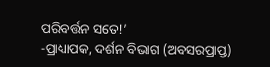ପରିବର୍ତ୍ତନ ସତେ!’
-ପ୍ରାଧ୍ୟାପକ, ଦର୍ଶନ ବିଭାଗ (ଅବସରପ୍ରାପ୍ତ)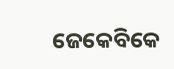ଜେକେବିକେ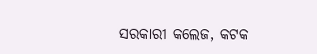ସରକାରୀ କଲେଜ, କଟକ